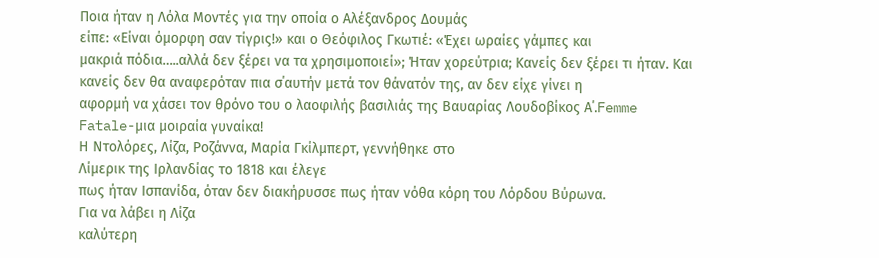Ποια ήταν η Λόλα Μοντές για την οποία ο Αλέξανδρος Δουμάς
είπε: «Είναι όμορφη σαν τίγρις!» και ο Θεόφιλος Γκωτιέ: «Έχει ωραίες γάμπες και
μακριά πόδια…..αλλά δεν ξέρει να τα χρησιμοποιεί»; Ήταν χορεύτρια; Κανείς δεν ξέρει τι ήταν. Και
κανείς δεν θα αναφερόταν πια σ΄αυτήν μετά τον θάνατόν της, αν δεν είχε γίνει η
αφορμή να χάσει τον θρόνο του ο λαοφιλής βασιλιάς της Βαυαρίας Λουδοβίκος Α΄.Femme Fatale-μια μοιραία γυναίκα!
Η Ντολόρες, Λίζα, Ροζάννα, Μαρία Γκίλμπερτ, γεννήθηκε στο
Λίμερικ της Ιρλανδίας το 1818 και έλεγε
πως ήταν Ισπανίδα, όταν δεν διακήρυσσε πως ήταν νόθα κόρη του Λόρδου Βύρωνα.
Για να λάβει η Λίζα
καλύτερη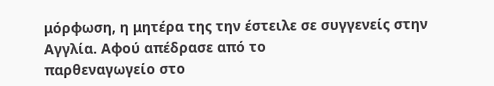μόρφωση, η μητέρα της την έστειλε σε συγγενείς στην Αγγλία. Αφού απέδρασε από το
παρθεναγωγείο στο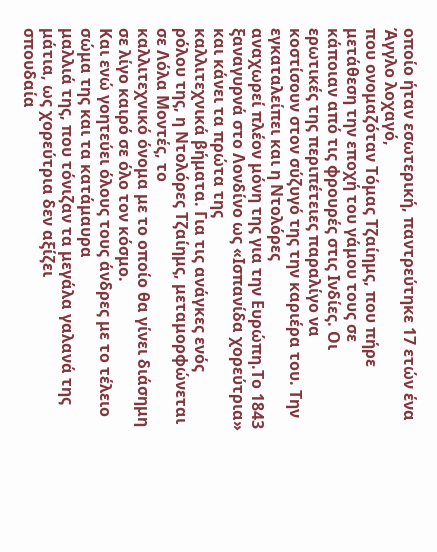οποίο ήταν εσωτερική, παντρεύτηκε 17 ετών ένα Άγγλο λοχαγό,
που ονομαζόταν Τόμας Τζαίημς, που πήρε μετάθεση την εποχή του γάμου τους σε
κάποιαν από τις φρουρές στις Ινδίες. Οι
ερωτικές της περιπέτειες παραλίγο να
κοστίσουν στον σύζυγό της την καριέρα του. Την εγκαταλείπει και η Ντολόρες
αναχωρεί πλέον μόνη της για την Ευρώπη.Το 1843 ξαναγυρνά στο Λονδίνο ως «Ισπανίδα χορεύτρια» και κάνει τα πρώτα της
καλλιτεχνικά βήματα. Για τις ανάγκες ενός
ρόλου της, η Ντολόρες Τζαίημς, μεταμορφώνεται σε Λόλα Μοντές, το
καλλιτεχνικό όνομα με το οποίο θα γίνει διάσημη σε λίγο καιρό σε όλο τον κόσμο.
Και ενώ γοητεύει όλους τους άνδρες με το τέλειο σώμα της και τα κατάμαυρα
μαλλιά της, που τόνιζαν τα μεγάλα γαλανά της μάτια, ως χορεύτρια δεν αξίζει
σπουδαία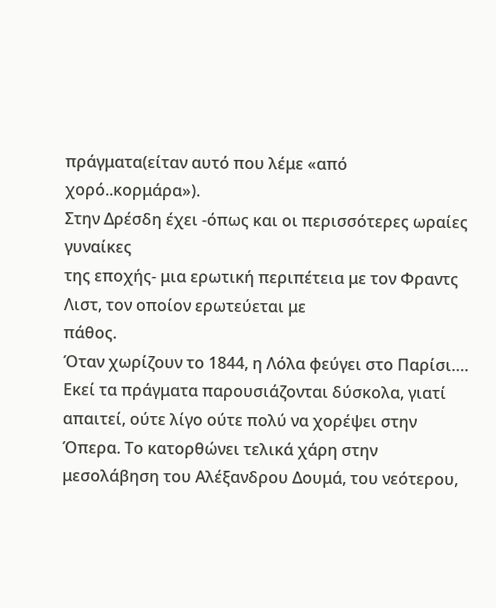πράγματα(είταν αυτό που λέμε «από χορό..κορμάρα»).
Στην Δρέσδη έχει -όπως και οι περισσότερες ωραίες γυναίκες
της εποχής- μια ερωτική περιπέτεια με τον Φραντς Λιστ, τον οποίον ερωτεύεται με
πάθος.
Όταν χωρίζουν το 1844, η Λόλα φεύγει στο Παρίσι…. Εκεί τα πράγματα παρουσιάζονται δύσκολα, γιατί απαιτεί, ούτε λίγο ούτε πολύ να χορέψει στην Όπερα. Το κατορθώνει τελικά χάρη στην μεσολάβηση του Αλέξανδρου Δουμά, του νεότερου,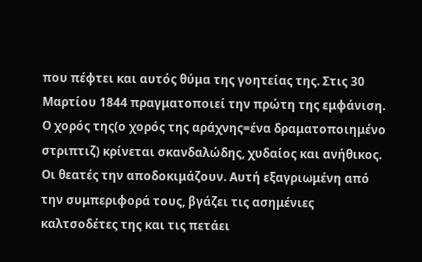που πέφτει και αυτός θύμα της γοητείας της. Στις 30 Μαρτίου 1844 πραγματοποιεί την πρώτη της εμφάνιση. Ο χορός της(ο χορός της αράχνης=ένα δραματοποιημένο στριπτιζ) κρίνεται σκανδαλώδης, χυδαίος και ανήθικος. Οι θεατές την αποδοκιμάζουν. Αυτή εξαγριωμένη από την συμπεριφορά τους, βγάζει τις ασημένιες καλτσοδέτες της και τις πετάει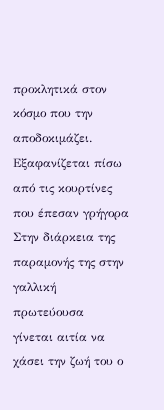προκλητικά στον κόσμο που την αποδοκιμάζει. Εξαφανίζεται πίσω από τις κουρτίνες που έπεσαν γρήγορα
Στην διάρκεια της παραμονής της στην γαλλική πρωτεύουσα
γίνεται αιτία να χάσει την ζωή του ο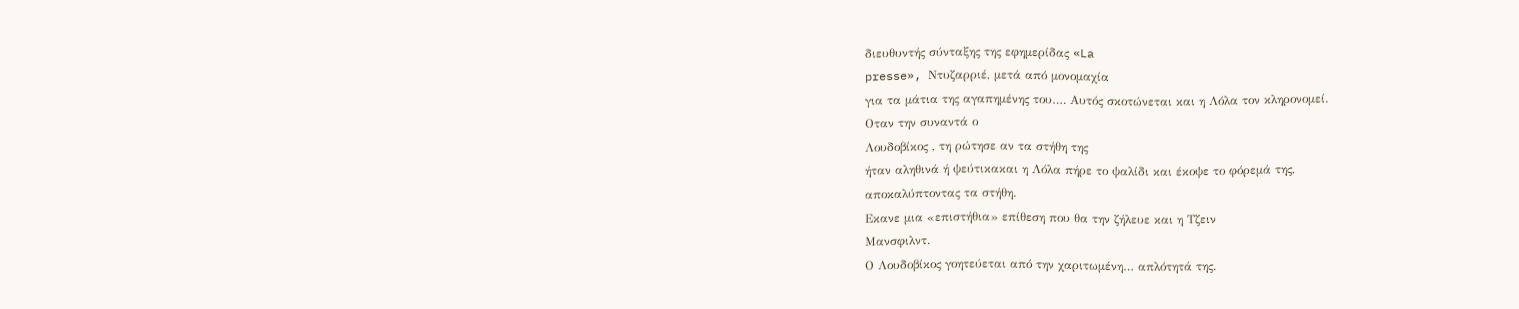διευθυντής σύνταξης της εφημερίδας «La
presse», Ντυζαρριέ, μετά από μονομαχία
για τα μάτια της αγαπημένης του…. Αυτός σκοτώνεται και η Λόλα τον κληρονομεί.
Οταν την συναντά ο
Λουδοβίκος , τη ρώτησε αν τα στήθη της
ήταν αληθινά ή ψεύτικακαι η Λόλα πήρε το ψαλίδι και έκοψε το φόρεμά της,
αποκαλύπτοντας τα στήθη.
Εκανε μια «επιστήθια» επίθεση που θα την ζήλευε και η Τζειν
Μανσφιλντ.
Ο Λουδοβίκος γοητεύεται από την χαριτωμένη… απλότητά της.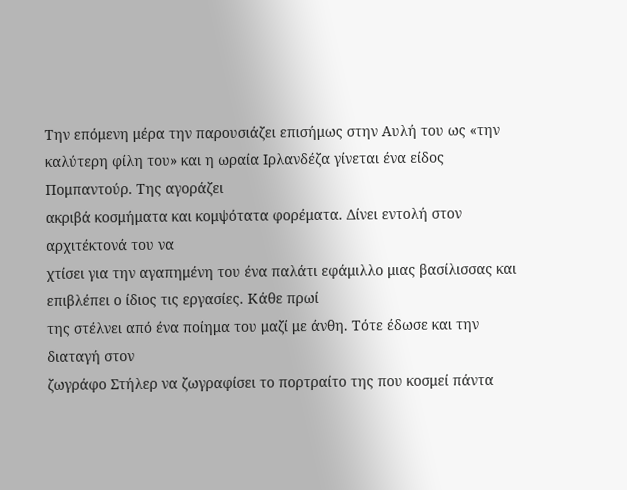Την επόμενη μέρα την παρουσιάζει επισήμως στην Αυλή του ως «την καλύτερη φίλη του» και η ωραία Ιρλανδέζα γίνεται ένα είδος Πομπαντούρ. Της αγοράζει
ακριβά κοσμήματα και κομψότατα φορέματα. Δίνει εντολή στον αρχιτέκτονά του να
χτίσει για την αγαπημένη του ένα παλάτι εφάμιλλο μιας βασίλισσας και επιβλέπει ο ίδιος τις εργασίες. Κάθε πρωί
της στέλνει από ένα ποίημα του μαζί με άνθη. Τότε έδωσε και την διαταγή στον
ζωγράφο Στήλερ να ζωγραφίσει το πορτραίτο της που κοσμεί πάντα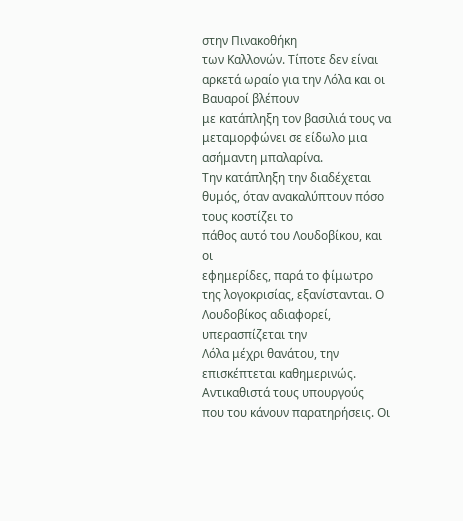στην Πινακοθήκη
των Καλλονών. Τίποτε δεν είναι αρκετά ωραίο για την Λόλα και οι Βαυαροί βλέπουν
με κατάπληξη τον βασιλιά τους να μεταμορφώνει σε είδωλο μια ασήμαντη μπαλαρίνα.
Την κατάπληξη την διαδέχεται θυμός, όταν ανακαλύπτουν πόσο τους κοστίζει το
πάθος αυτό του Λουδοβίκου, και οι
εφημερίδες, παρά το φίμωτρο της λογοκρισίας, εξανίστανται. Ο Λουδοβίκος αδιαφορεί, υπερασπίζεται την
Λόλα μέχρι θανάτου, την επισκέπτεται καθημερινώς. Αντικαθιστά τους υπουργούς
που του κάνουν παρατηρήσεις. Οι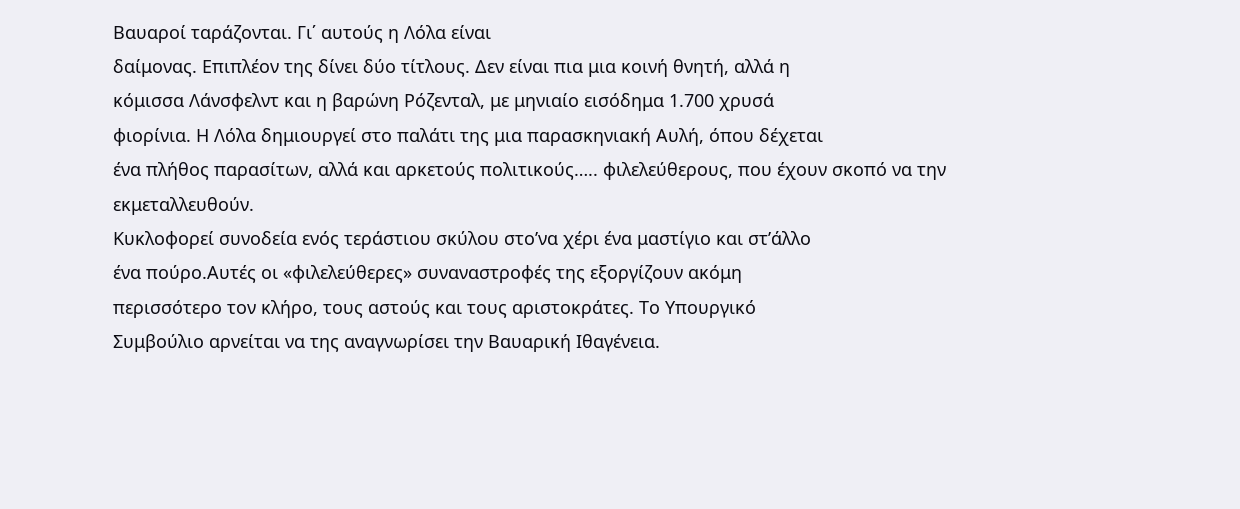Βαυαροί ταράζονται. Γι΄ αυτούς η Λόλα είναι
δαίμονας. Επιπλέον της δίνει δύο τίτλους. Δεν είναι πια μια κοινή θνητή, αλλά η
κόμισσα Λάνσφελντ και η βαρώνη Ρόζενταλ, με μηνιαίο εισόδημα 1.700 χρυσά
φιορίνια. Η Λόλα δημιουργεί στο παλάτι της μια παρασκηνιακή Αυλή, όπου δέχεται
ένα πλήθος παρασίτων, αλλά και αρκετούς πολιτικούς….. φιλελεύθερους, που έχουν σκοπό να την εκμεταλλευθούν.
Κυκλοφορεί συνοδεία ενός τεράστιου σκύλου στο’να χέρι ένα μαστίγιο και στ’άλλο
ένα πούρο.Αυτές οι «φιλελεύθερες» συναναστροφές της εξοργίζουν ακόμη
περισσότερο τον κλήρο, τους αστούς και τους αριστοκράτες. Το Υπουργικό
Συμβούλιο αρνείται να της αναγνωρίσει την Βαυαρική Ιθαγένεια.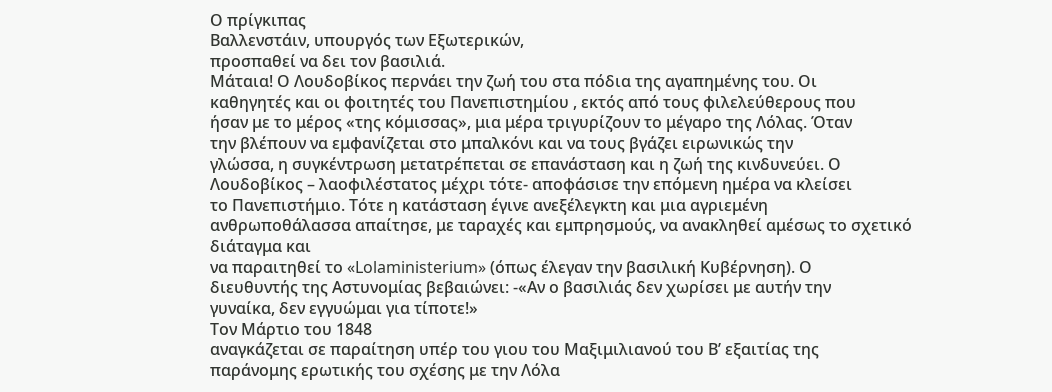Ο πρίγκιπας
Βαλλενστάιν, υπουργός των Εξωτερικών,
προσπαθεί να δει τον βασιλιά.
Μάταια! Ο Λουδοβίκος περνάει την ζωή του στα πόδια της αγαπημένης του. Οι
καθηγητές και οι φοιτητές του Πανεπιστημίου , εκτός από τους φιλελεύθερους που
ήσαν με το μέρος «της κόμισσας», μια μέρα τριγυρίζουν το μέγαρο της Λόλας. Όταν
την βλέπουν να εμφανίζεται στο μπαλκόνι και να τους βγάζει ειρωνικώς την
γλώσσα, η συγκέντρωση μετατρέπεται σε επανάσταση και η ζωή της κινδυνεύει. Ο
Λουδοβίκος – λαοφιλέστατος μέχρι τότε- αποφάσισε την επόμενη ημέρα να κλείσει
το Πανεπιστήμιο. Τότε η κατάσταση έγινε ανεξέλεγκτη και μια αγριεμένη
ανθρωποθάλασσα απαίτησε, με ταραχές και εμπρησμούς, να ανακληθεί αμέσως το σχετικό διάταγμα και
να παραιτηθεί το «Lolaministerium» (όπως έλεγαν την βασιλική Κυβέρνηση). Ο
διευθυντής της Αστυνομίας βεβαιώνει: -«Αν ο βασιλιάς δεν χωρίσει με αυτήν την
γυναίκα, δεν εγγυώμαι για τίποτε!»
Τον Μάρτιο του 1848
αναγκάζεται σε παραίτηση υπέρ του γιου του Μαξιμιλιανού του Β’ εξαιτίας της
παράνομης ερωτικής του σχέσης με την Λόλα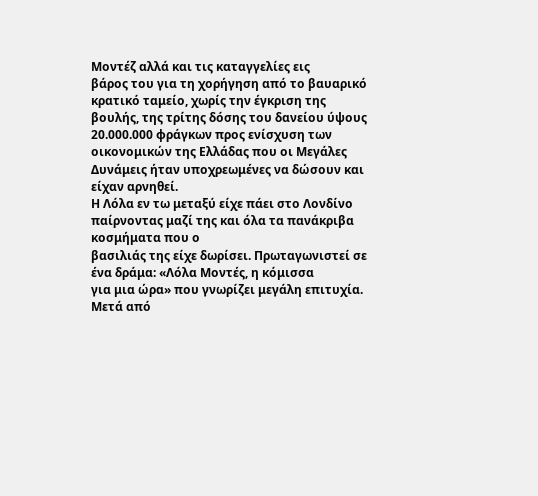Μοντέζ αλλά και τις καταγγελίες εις
βάρος του για τη χορήγηση από το βαυαρικό κρατικό ταμείο, χωρίς την έγκριση της
βουλής, της τρίτης δόσης του δανείου ύψους 20.000.000 φράγκων προς ενίσχυση των
οικονομικών της Ελλάδας που οι Μεγάλες Δυνάμεις ήταν υποχρεωμένες να δώσουν και
είχαν αρνηθεί.
Η Λόλα εν τω μεταξύ είχε πάει στο Λονδίνο παίρνοντας μαζί της και όλα τα πανάκριβα κοσμήματα που ο
βασιλιάς της είχε δωρίσει. Πρωταγωνιστεί σε ένα δράμα: «Λόλα Μοντές, η κόμισσα
για μια ώρα» που γνωρίζει μεγάλη επιτυχία. Μετά από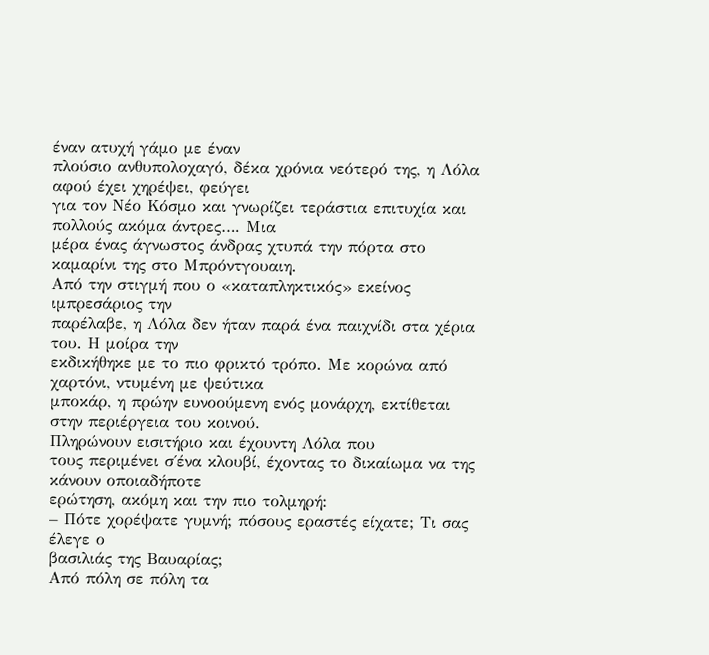έναν ατυχή γάμο με έναν
πλούσιο ανθυπολοχαγό, δέκα χρόνια νεότερό της, η Λόλα αφού έχει χηρέψει, φεύγει
για τον Νέο Κόσμο και γνωρίζει τεράστια επιτυχία και πολλούς ακόμα άντρες…. Μια
μέρα ένας άγνωστος άνδρας χτυπά την πόρτα στο καμαρίνι της στο Μπρόντγουαιη.
Από την στιγμή που ο «καταπληκτικός» εκείνος ιμπρεσάριος την
παρέλαβε, η Λόλα δεν ήταν παρά ένα παιχνίδι στα χέρια του. Η μοίρα την
εκδικήθηκε με το πιο φρικτό τρόπο. Με κορώνα από χαρτόνι, ντυμένη με ψεύτικα
μποκάρ, η πρώην ευνοούμενη ενός μονάρχη, εκτίθεται στην περιέργεια του κοινού.
Πληρώνουν εισιτήριο και έχουντη Λόλα που
τους περιμένει σ΄ένα κλουβί, έχοντας το δικαίωμα να της κάνουν οποιαδήποτε
ερώτηση, ακόμη και την πιο τολμηρή:
– Πότε χορέψατε γυμνή; πόσους εραστές είχατε; Τι σας έλεγε ο
βασιλιάς της Βαυαρίας;
Από πόλη σε πόλη τα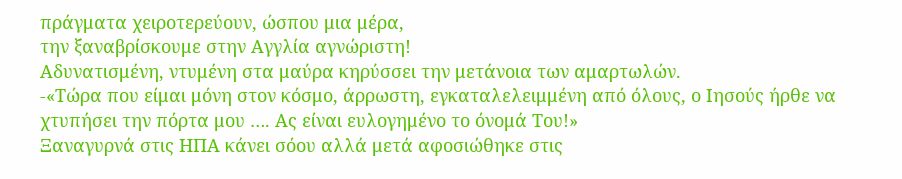πράγματα χειροτερεύουν, ώσπου μια μέρα,
την ξαναβρίσκουμε στην Αγγλία αγνώριστη!
Αδυνατισμένη, ντυμένη στα μαύρα κηρύσσει την μετάνοια των αμαρτωλών.
-«Τώρα που είμαι μόνη στον κόσμο, άρρωστη, εγκαταλελειμμένη από όλους, ο Ιησούς ήρθε να χτυπήσει την πόρτα μου …. Ας είναι ευλογημένο το όνομά Του!»
Ξαναγυρνά στις ΗΠΑ κάνει σόου αλλά μετά αφοσιώθηκε στις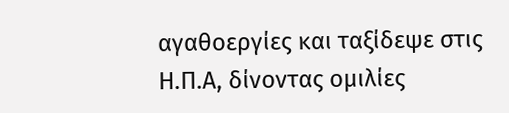αγαθοεργίες και ταξίδεψε στις Η.Π.Α, δίνοντας ομιλίες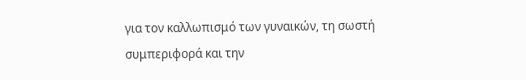για τον καλλωπισμό των γυναικών, τη σωστή συμπεριφορά και την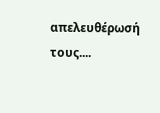απελευθέρωσή τους....